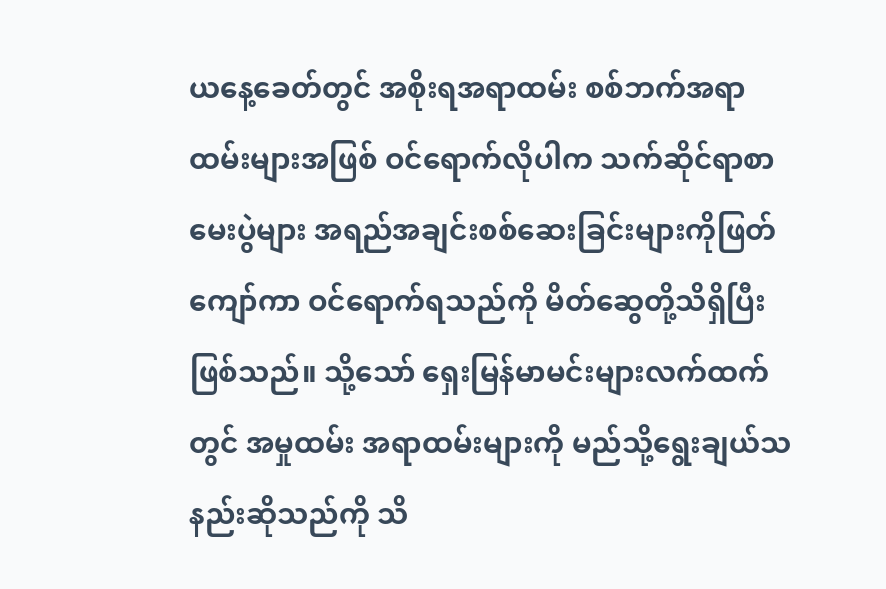ယနေ့ခေတ်တွင် အစိုးရအရာထမ်း စစ်ဘက်အရာထမ်းများအဖြစ် ဝင်ရောက်လိုပါက သက်ဆိုင်ရာစာမေးပွဲများ အရည်အချင်းစစ်ဆေးခြင်းများကိုဖြတ်ကျော်ကာ ဝင်ရောက်ရသည်ကို မိတ်ဆွေတို့သိရှိပြီးဖြစ်သည်။ သို့သော် ရှေးမြန်မာမင်းများလက်ထက်တွင် အမှုထမ်း အရာထမ်းများကို မည်သို့ရွေးချယ်သနည်းဆိုသည်ကို သိ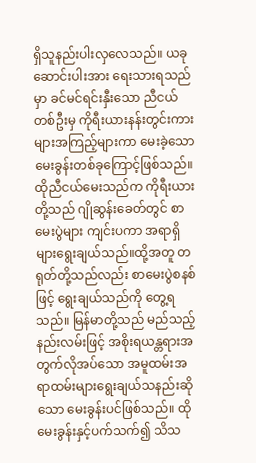ရှိသူနည်းပါးလှလေသည်။ ယခုဆောင်းပါးအား ရေးသားရသည်မှာ ခင်မင်ရင်းနှီးသော ညီငယ်တစ်ဦးမှ ကိုရီးယားနန်းတွင်းကားများအကြည့်များကာ မေးခဲ့သော မေးခွန်းတစ်ခုကြောင့်ဖြစ်သည်။ ထိုညီငယ်မေးသည်က ကိုရီးယားတို့သည် ဂျိုဆွန်းခေတ်တွင် စာမေးပွဲများ ကျင်းပကာ အရာရှိများရွေးချယ်သည်။ထို့အတူ တရုတ်တို့သည်လည်း စာမေးပွဲစနစ်ဖြင့် ရွေးချယ်သည်ကို တွေ့ရသည်။ မြန်မာတို့သည် မည်သည့်နည်းလမ်းဖြင့် အစိုးရယန္တရားအတွက်လိုအပ်သော အမူထမ်းအရာထမ်းများရွေးချယ်သနည်းဆိုသော မေးခွန်းပင်ဖြစ်သည်။ ထိုမေးခွန်းနှင့်ပက်သက်၍ သိသ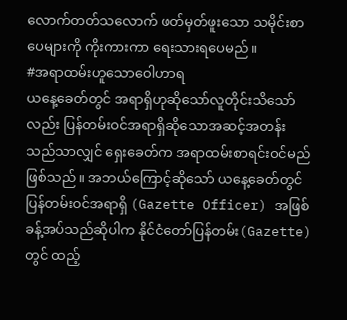လောက်တတ်သလောက် ဖတ်မှတ်ဖူးသော သမိုင်းစာပေများကို ကိုးကားကာ ရေးသားရပေမည်။
#အရာထမ်းဟူသောဝေါဟာရ
ယနေ့ခေတ်တွင် အရာရှိဟုဆိုသော်လူတိုင်းသိသော်လည်း ပြန်တမ်းဝင်အရာရှိဆိုသောအဆင့်အတန်းသည်သာလျှင် ရှေးခေတ်က အရာထမ်းစာရင်းဝင်မည်ဖြစ်သည်။ အဘယ်ကြောင့်ဆိုသော် ယနေ့ခေတ်တွင် ပြန်တမ်းဝင်အရာရှိ (Gazette Officer) အဖြစ်ခန့်အပ်သည်ဆိုပါက နိုင်ငံတော်ပြန်တမ်း(Gazette) တွင် ထည့်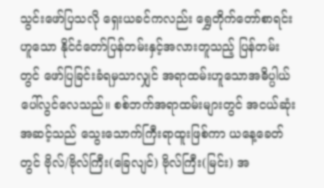သွင်းဖော်ပြသလို ရှေးယခင်ကလည်း ရွှေတိုက်တော်စာရင်းဟူသော နိုင်ငံတော်ပြန်တမ်းနှင့်အလားတူသည့် ပြန်တမ်းတွင် ဖော်ပြခြင်းခံရမှသာလျှင် အရာထမ်းဟူသောအဓိပ္ပါယ်ပေါ်လွင်လေသည်။ စစ်ဘက်အရာထမ်းများတွင် အငယ်ဆုံးအဆင့်သည် သွေးသောက်ကြီးရာထူးဖြစ်ကာ ယနေ့ခေတ်တွင် ဗိုလ်/ဗိုလ်ကြီး(ခြေလျင်) ဗိုလ်ကြီး(မြင်း) အ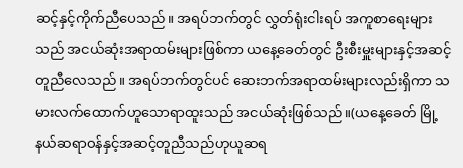ဆင့်နှင့်ကိုက်ညီပေသည်။ အရပ်ဘက်တွင် လွှတ်ရုံးငါးရပ် အကူစာရေးများသည် အငယ်ဆုံးအရာထမ်းများဖြစ်ကာ ယနေ့ခေတ်တွင် ဦးစီးမှူးများနှင့်အဆင့်တူညီလေသည်။ အရပ်ဘက်တွင်ပင် ဆေးဘက်အရာထမ်းများလည်းရှိကာ သမားလက်ထောက်ဟူသောရာထူးသည် အငယ်ဆုံးဖြစ်သည်။(ယနေ့ခေတ် မြို့နယ်ဆရာဝန်နှင့်အဆင့်တူညီသည်ဟုယူဆရ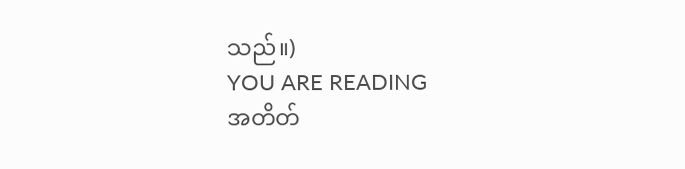သည်။)
YOU ARE READING
အတိတ်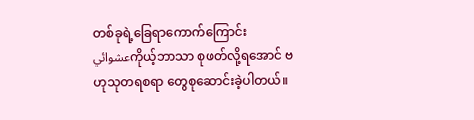တစ်ခုရဲ့ခြေရာကောက်ကြောင်း
عشوائيကိုယ့်ဘာသာ စုဖတ်လို့ရအောင် ဗဟုသုတရစရာ တွေစုဆောင်းခဲ့ပါတယ်။